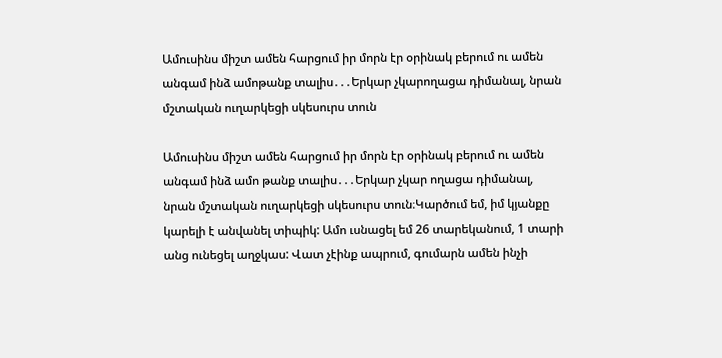Ամուսինս միշտ ամեն հարցում իր մորն էր օրինակ բերում ու ամեն անգամ ինձ ամոթանք տալիս․․․Երկար չկարողացա դիմանալ, նրան մշտական ուղարկեցի սկեսուրս տուն

Ամուսինս միշտ ամեն հարցում իր մորն էր օրինակ բերում ու ամեն անգամ ինձ ամո թանք տալիս․․․Երկար չկար ողացա դիմանալ, նրան մշտական ուղարկեցի սկեսուրս տուն։Կարծում եմ, իմ կյանքը կարելի է անվանել տիպիկ: Ամո ւսնացել եմ 26 տարեկանում, 1 տարի անց ունեցել աղջկաս: Վատ չէինք ապրում, գումարն ամեն ինչի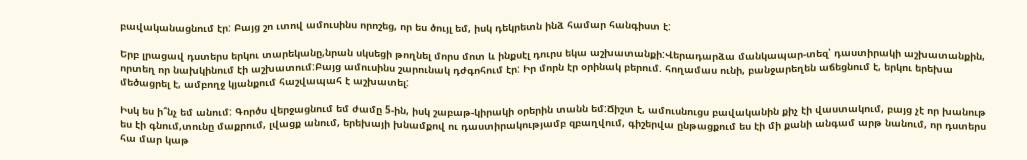բավականացնում էր: Բայց շո ւտով ամուսինս որոշեց, որ ես ծույլ եմ, իսկ դեկրետն ինձ համար հանգիստ է:

Երբ լրացավ դստերս երկու տարեկանը,նրան սկսեցի թողնել մորս մոտ և ինքսէլ դուրս եկա աշխատանքի:Վերադարձա մանկապար-տեզ՝ դաստիրակի աշխատանքին, որտեղ որ նախկինում էի աշխատում:Բայց ամուսինս շարունակ դժգոհում էր: Իր մորն էր օրինակ բերում. հողամաս ունի, բանջարեղեն աճեցնում է, երկու երեխա մեծացրել է, ամբողջ կյանքում հաշվապահ է աշխատել:

Իսկ ես ի՞նչ եմ անում: Գործս վերջացնում եմ ժամը 5-ին, իսկ շաբաթ-կիրակի օրերին տանն եմ:Ճիշտ է, ամուսնուցս բավականին քիչ էի վաստակում, բայց չէ որ խանութ ես էի գնում,տունը մաքրում, լվացք անում, երեխայի խնամքով ու դաստիրակությամբ զբաղվում, գիշերվա ընթացքում ես էի մի քանի անգամ արթ նանում, որ դստերս հա մար կաթ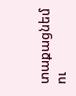տաքացնեմ ու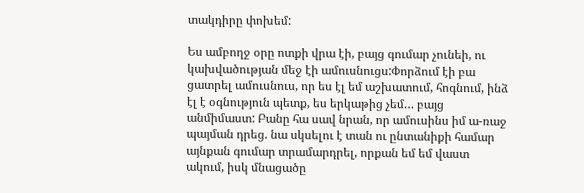տակդիրը փոխեմ:

Ես ամբողջ օրը ոտքի վրա էի, բայց գումար չունեի, ու կախվածության մեջ էի ամուսնուցս:Փորձում էի բա ցատրել ամուսնուս, որ ես էլ եմ աշխատում, հոգնում, ինձ էլ է օգնություն պետք, ես երկաթից չեմ… բայց անմիմաստ: Բանը հա սավ նրան, որ ամուսինս իմ ա-ռաջ պայման դրեց. նա սկսելու է տան ու ընտանիքի համար այնքան գումար տրամարդրել, որքան եմ եմ վաստ ակում, իսկ մնացածը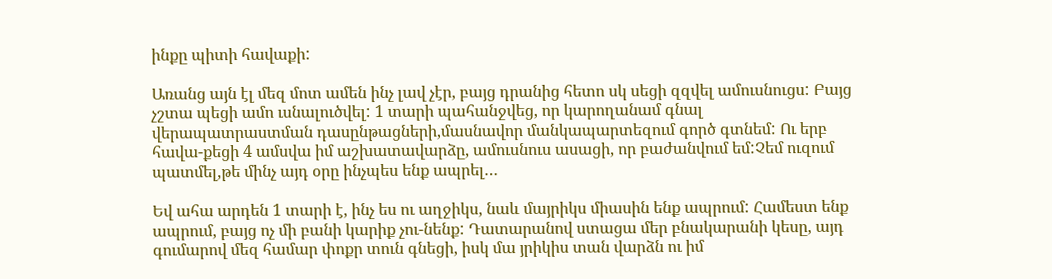ինքը պիտի հավաքի:

Առանց այն էլ մեզ մոտ ամեն ինչ լավ չէր, բայց դրանից հետո սկ սեցի զզվել ամուսնուցս: Բայց չշտա պեցի ամո ւսնալուծվել: 1 տարի պահանջվեց, որ կարողանամ գնալ վերապատրաստման դասընթացների,մասնավոր մանկապարտեզում գործ գտնեմ: Ու երբ հավա-քեցի 4 ամսվա իմ աշխատավարձը, ամուսնուս ասացի, որ բաժանվում եմ:Չեմ ուզում պատմել,թե մինչ այդ օրը ինչպես ենք ապրել…

Եվ ահա արդեն 1 տարի է, ինչ ես ու աղջիկս, նաև մայրիկս միասին ենք ապրում: Համեստ ենք ապրում, բայց ոչ մի բանի կարիք չու-նենք: Դատարանով ստացա մեր բնակարանի կեսը, այդ գումարով մեզ համար փոքր տուն գնեցի, իսկ մա յրիկիս տան վարձն ու իմ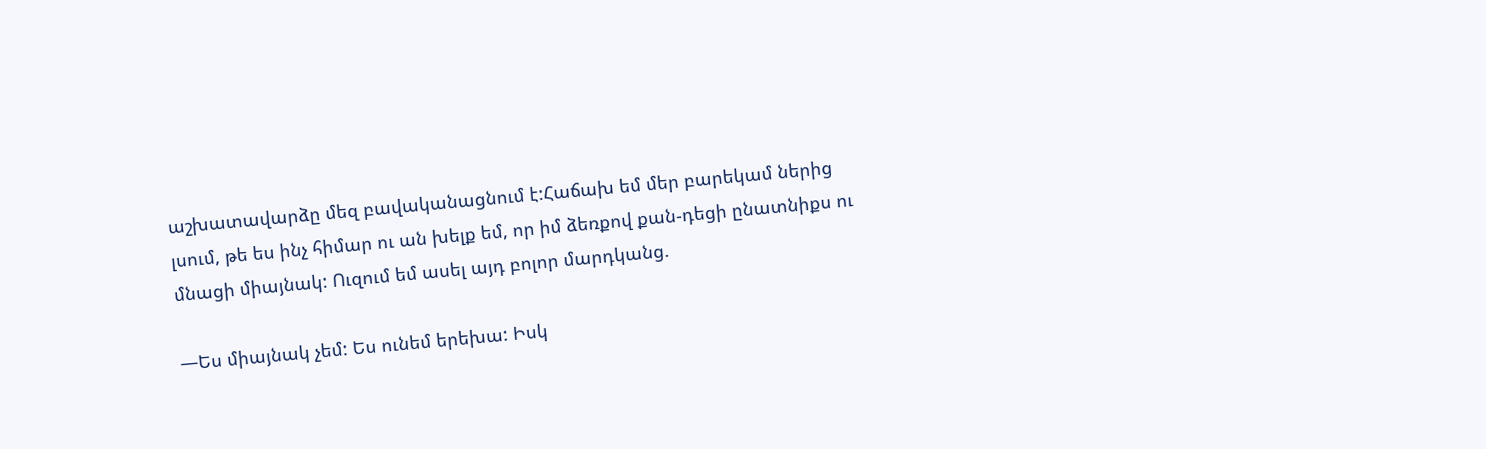աշխատավարձը մեզ բավականացնում է:Հաճախ եմ մեր բարեկամ ներից լսում, թե ես ինչ հիմար ու ան խելք եմ, որ իմ ձեռքով քան-դեցի ընատնիքս ու մնացի միայնակ: Ուզում եմ ասել այդ բոլոր մարդկանց.

—Ես միայնակ չեմ: Ես ունեմ երեխա: Իսկ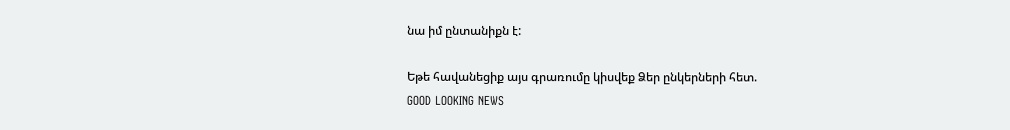նա իմ ընտանիքն է:

Եթե հավանեցիք այս գրառումը կիսվեք Ձեր ընկերների հետ.
GOOD LOOKING NEWS